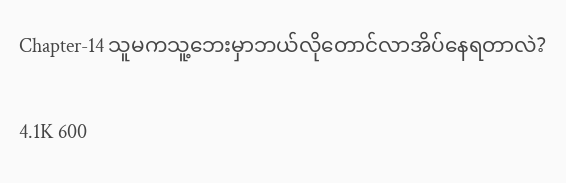Chapter-14 သူမကသူ့ဘေးမှာဘယ်လိုတောင်လာအိပ်နေရတာလဲ?

4.1K 600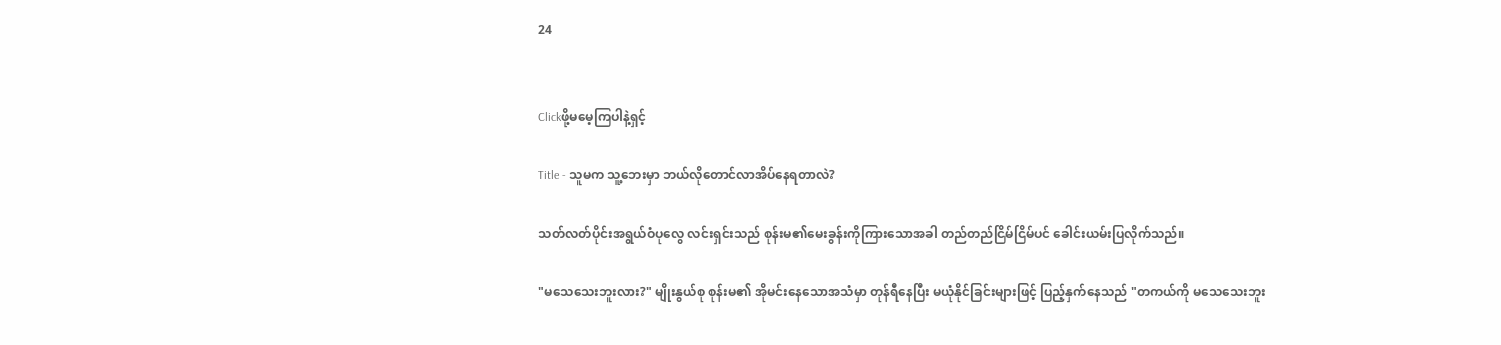24


Clickဖို့မမေ့ကြပါနဲ့ရှင့်

Title - သူမက သူ့ဘေးမှာ ဘယ်လိုတောင်လာအိပ်နေရတာလဲ?

သတ်လတ်ပိုင်းအရွယ်ဝံပုလွေ လင်းရှင်းသည် စုန်းမ၏မေးခွန်းကိုကြားသောအခါ တည်တည်ငြိမ်ငြိမ်ပင် ခေါင်းယမ်းပြလိုက်သည်။

"မသေသေးဘူးလား?" မျိုးနွယ်စု စုန်းမ၏ အိုမင်းနေသောအသံမှာ တုန်ရီနေပြီး မယုံနိုင်ခြင်းများဖြင့် ပြည့်နှက်နေသည် "တကယ်ကို မသေသေးဘူး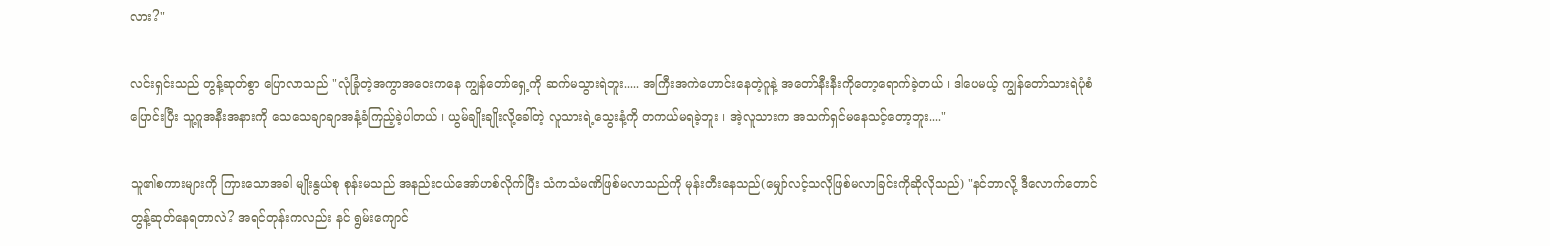လား?"

လင်းရှင်းသည် တွန့်ဆုတ်စွာ ပြောလာသည် "လုံခြုံတဲ့အကွာအဝေးကနေ ကျွန်တော်ရှေ့ကို ဆက်မသွားရဲဘူး..... အကြီးအကဲဟောင်းနေတဲ့ဂူနဲ့ အတော်နီးနီးကိုတော့ရောက်ခဲ့တယ် ၊ ဒါပေမယ့် ကျွန်တော်သားရဲပုံစံပြောင်းပြီး သူ့ဂူအနီးအနားကို သေသေချာချာအနံ့ခံကြည့်ခဲ့ပါတယ် ၊ ယွမ်ချိုးချိုးလို့ခေါ်တဲ့ လူသားရဲ့သွေးနံ့ကို တကယ်မရခဲ့ဘူး ၊ အဲ့လူသားက အသက်ရှင်မနေသင့်တော့ဘူး...."

သူ၏စကားများကို ကြားသောအခါ မျိုးနွယ်စု စုန်းမသည် အနည်းငယ်အော်ဟစ်လိုက်ပြီး သံကသံမဏိဖြစ်မလာသည်ကို မုန်းတီးနေသည်(မျှော်လင့်သလိုဖြစ်မလာခြင်းကိုဆိုလိုသည်) "နင်ဘာလို့ ဒီလောက်တောင် တွန့်ဆုတ်နေရတာလဲ? အရင်တုန်းကလည်း နင် ရွမ်းကျောင်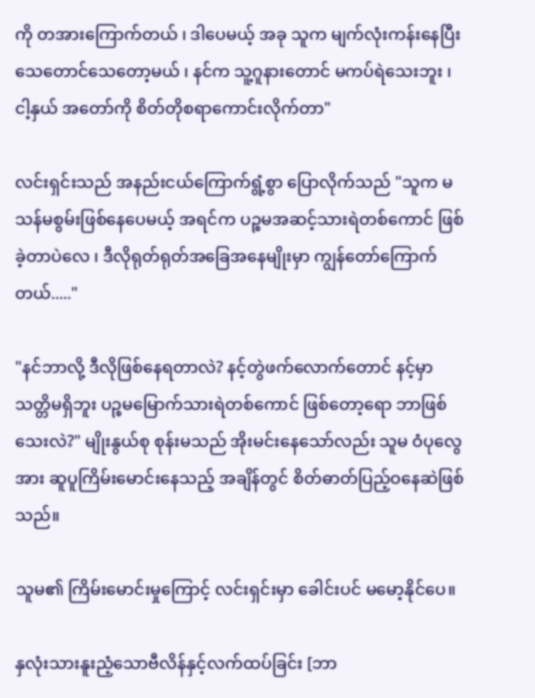ကို တအားကြောက်တယ် ၊ ဒါပေမယ့် အခု သူက မျက်လုံးကန်းနေပြီး သေတောင်သေတော့မယ် ၊ နင်က သူ့ဂူနားတောင် မကပ်ရဲသေးဘူး ၊ ငါ့နှယ် အတော်ကို စိတ်တိုစရာကောင်းလိုက်တာ"

လင်းရှင်းသည် အနည်းငယ်ကြောက်ရွံ့စွာ ပြောလိုက်သည် "သူက မသန်မစွမ်းဖြစ်နေပေမယ့် အရင်က ပဉ္စမအဆင့်သားရဲတစ်ကောင် ဖြစ်ခဲ့တာပဲလေ ၊ ဒီလိုရုတ်ရုတ်အခြေအနေမျိုးမှာ ကျွန်တော်ကြောက်တယ်....."

"နင်ဘာလို့ ဒီလိုဖြစ်နေရတာလဲ? နင့်တွဲဖက်လောက်တောင် နင့်မှာသတ္တိမရှိဘူး ပဉ္စမမြောက်သားရဲတစ်ကောင် ဖြစ်တော့ရော ဘာဖြစ်သေးလဲ?" မျိုးနွယ်စု စုန်းမသည် အိုးမင်းနေသော်လည်း သူမ ဝံပုလွေအား ဆူပူကြိမ်းမောင်းနေသည့် အချိန်တွင် စိတ်ဓာတ်ပြည့်ဝနေဆဲဖြစ်သည်။

သူမ၏ ကြိမ်းမောင်းမှုကြောင့် လင်းရှင်းမှာ ခေါင်းပင် မမော့နိုင်ပေ။

နှလုံးသားနူးညံ့သောဗီလိန်နှင့်လက်ထပ်ခြင်း [ဘာ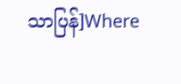သာပြန်]Where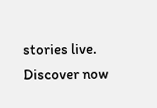stories live. Discover now